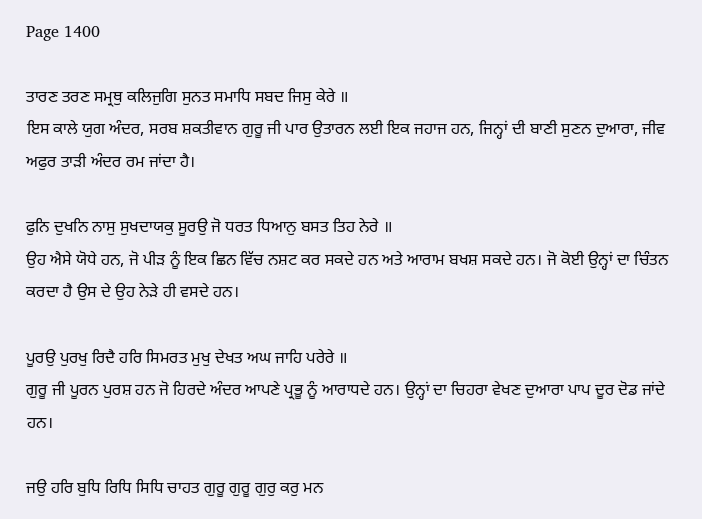Page 1400

ਤਾਰਣ ਤਰਣ ਸਮ੍ਰਥੁ ਕਲਿਜੁਗਿ ਸੁਨਤ ਸਮਾਧਿ ਸਬਦ ਜਿਸੁ ਕੇਰੇ ॥
ਇਸ ਕਾਲੇ ਯੁਗ ਅੰਦਰ, ਸਰਬ ਸ਼ਕਤੀਵਾਨ ਗੁਰੂ ਜੀ ਪਾਰ ਉਤਾਰਨ ਲਈ ਇਕ ਜਹਾਜ ਹਨ, ਜਿਨ੍ਹਾਂ ਦੀ ਬਾਣੀ ਸੁਣਨ ਦੁਆਰਾ, ਜੀਵ ਅਫੁਰ ਤਾੜੀ ਅੰਦਰ ਰਮ ਜਾਂਦਾ ਹੈ।

ਫੁਨਿ ਦੁਖਨਿ ਨਾਸੁ ਸੁਖਦਾਯਕੁ ਸੂਰਉ ਜੋ ਧਰਤ ਧਿਆਨੁ ਬਸਤ ਤਿਹ ਨੇਰੇ ॥
ਉਹ ਐਸੇ ਯੋਧੇ ਹਨ, ਜੋ ਪੀੜ ਨੂੰ ਇਕ ਛਿਨ ਵਿੱਚ ਨਸ਼ਟ ਕਰ ਸਕਦੇ ਹਨ ਅਤੇ ਆਰਾਮ ਬਖਸ਼ ਸਕਦੇ ਹਨ। ਜੋ ਕੋਈ ਉਨ੍ਹਾਂ ਦਾ ਚਿੰਤਨ ਕਰਦਾ ਹੈ ਉਸ ਦੇ ਉਹ ਨੇੜੇ ਹੀ ਵਸਦੇ ਹਨ।

ਪੂਰਉ ਪੁਰਖੁ ਰਿਦੈ ਹਰਿ ਸਿਮਰਤ ਮੁਖੁ ਦੇਖਤ ਅਘ ਜਾਹਿ ਪਰੇਰੇ ॥
ਗੁਰੂ ਜੀ ਪੂਰਨ ਪੁਰਸ਼ ਹਨ ਜੋ ਹਿਰਦੇ ਅੰਦਰ ਆਪਣੇ ਪ੍ਰਭੂ ਨੂੰ ਆਰਾਧਦੇ ਹਨ। ਉਨ੍ਹਾਂ ਦਾ ਚਿਹਰਾ ਵੇਖਣ ਦੁਆਰਾ ਪਾਪ ਦੂਰ ਦੋਡ ਜਾਂਦੇ ਹਨ।

ਜਉ ਹਰਿ ਬੁਧਿ ਰਿਧਿ ਸਿਧਿ ਚਾਹਤ ਗੁਰੂ ਗੁਰੂ ਗੁਰੁ ਕਰੁ ਮਨ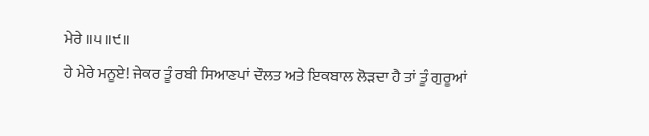ਮੇਰੇ ॥੫॥੯॥
ਹੇ ਮੇਰੇ ਮਨੂਏ! ਜੇਕਰ ਤੂੰ ਰਬੀ ਸਿਆਣਪਾਂ ਦੌਲਤ ਅਤੇ ਇਕਬਾਲ ਲੋੜਦਾ ਹੈ ਤਾਂ ਤੂੰ ਗੁਰੂਆਂ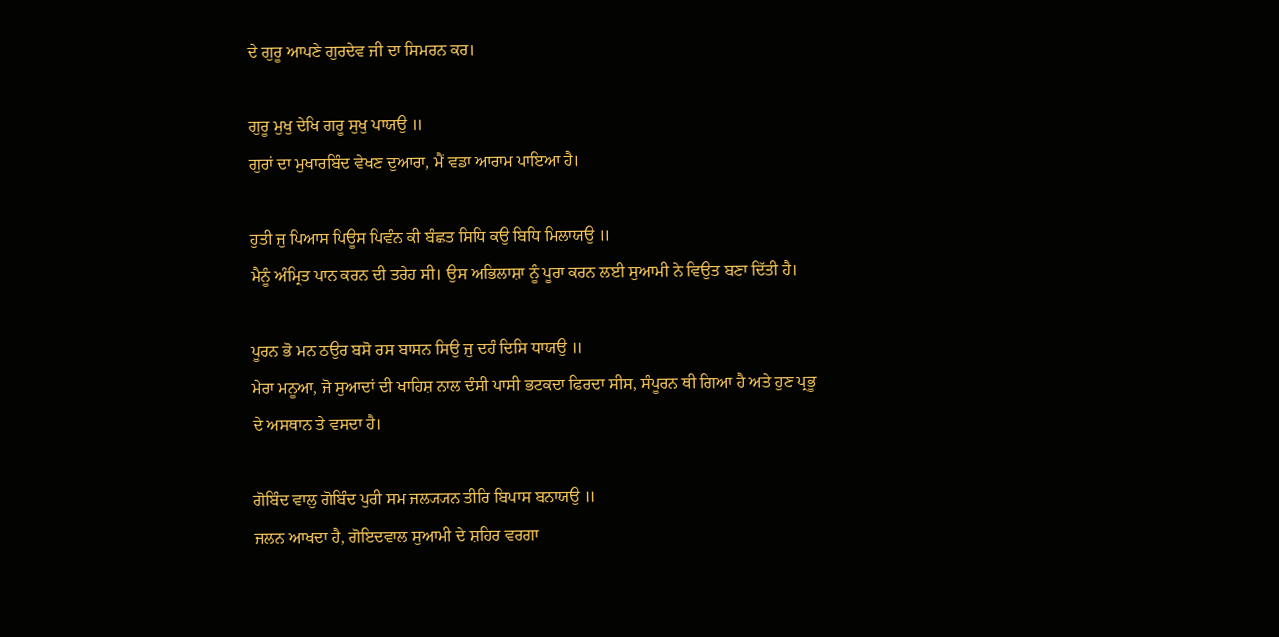ਦੇ ਗੁਰੂ ਆਪਣੇ ਗੁਰਦੇਵ ਜੀ ਦਾ ਸਿਮਰਨ ਕਰ।

ਗੁਰੂ ਮੁਖੁ ਦੇਖਿ ਗਰੂ ਸੁਖੁ ਪਾਯਉ ॥
ਗੁਰਾਂ ਦਾ ਮੁਖਾਰਬਿੰਦ ਵੇਖਣ ਦੁਆਰਾ, ਮੈਂ ਵਡਾ ਆਰਾਮ ਪਾਇਆ ਹੈ।

ਹੁਤੀ ਜੁ ਪਿਆਸ ਪਿਊਸ ਪਿਵੰਨ ਕੀ ਬੰਛਤ ਸਿਧਿ ਕਉ ਬਿਧਿ ਮਿਲਾਯਉ ॥
ਮੈਨੂੰ ਅੰਮ੍ਰਿਤ ਪਾਨ ਕਰਨ ਦੀ ਤਰੇਹ ਸੀ। ਉਸ ਅਭਿਲਾਸ਼ਾ ਨੂੰ ਪੂਰਾ ਕਰਨ ਲਈ ਸੁਆਮੀ ਨੇ ਵਿਉਤ ਬਣਾ ਦਿੱਤੀ ਹੈ।

ਪੂਰਨ ਭੋ ਮਨ ਠਉਰ ਬਸੋ ਰਸ ਬਾਸਨ ਸਿਉ ਜੁ ਦਹੰ ਦਿਸਿ ਧਾਯਉ ॥
ਮੇਰਾ ਮਨੂਆ, ਜੋ ਸੁਆਦਾਂ ਦੀ ਖਾਹਿਸ਼ ਨਾਲ ਦੰਸੀ ਪਾਸੀ ਭਟਕਦਾ ਫਿਰਦਾ ਸੀਸ, ਸੰਪੂਰਨ ਥੀ ਗਿਆ ਹੈ ਅਤੇ ਹੁਣ ਪ੍ਰਭੂ ਦੇ ਅਸਥਾਨ ਤੇ ਵਸਦਾ ਹੈ।

ਗੋਬਿੰਦ ਵਾਲੁ ਗੋਬਿੰਦ ਪੁਰੀ ਸਮ ਜਲ੍ਯ੍ਯਨ ਤੀਰਿ ਬਿਪਾਸ ਬਨਾਯਉ ॥
ਜਲਨ ਆਖਦਾ ਹੈ, ਗੋਇਦਵਾਲ ਸੁਆਮੀ ਦੇ ਸ਼ਹਿਰ ਵਰਗਾ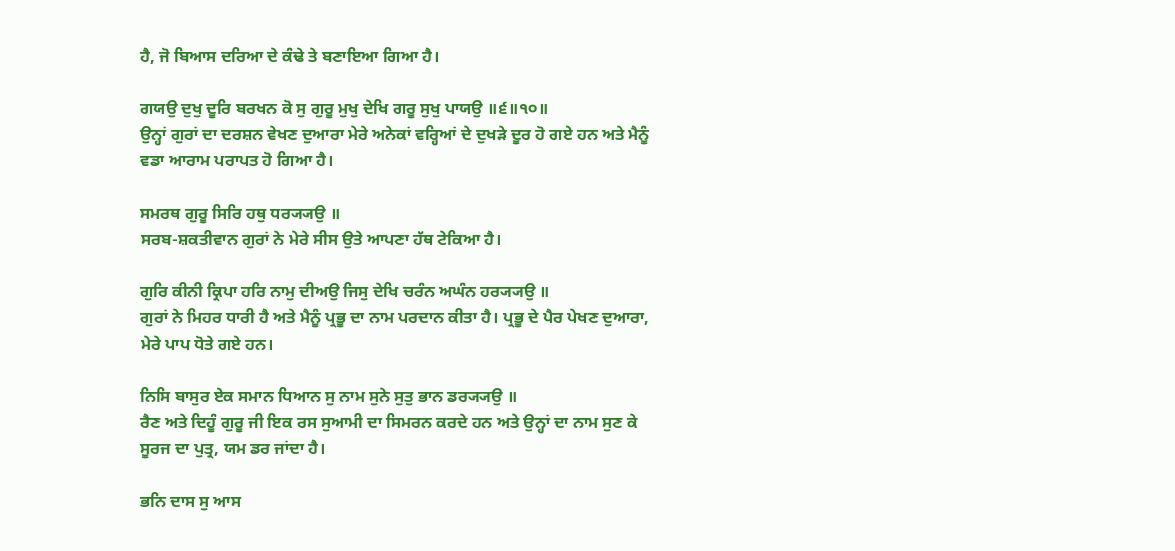ਹੈ, ਜੋ ਬਿਆਸ ਦਰਿਆ ਦੇ ਕੰਢੇ ਤੇ ਬਣਾਇਆ ਗਿਆ ਹੈ।

ਗਯਉ ਦੁਖੁ ਦੂਰਿ ਬਰਖਨ ਕੋ ਸੁ ਗੁਰੂ ਮੁਖੁ ਦੇਖਿ ਗਰੂ ਸੁਖੁ ਪਾਯਉ ॥੬॥੧੦॥
ਉਨ੍ਹਾਂ ਗੁਰਾਂ ਦਾ ਦਰਸ਼ਨ ਵੇਖਣ ਦੁਆਰਾ ਮੇਰੇ ਅਨੇਕਾਂ ਵਰ੍ਹਿਆਂ ਦੇ ਦੁਖੜੇ ਦੂਰ ਹੋ ਗਏ ਹਨ ਅਤੇ ਮੈਨੂੰ ਵਡਾ ਆਰਾਮ ਪਰਾਪਤ ਹੋ ਗਿਆ ਹੈ।

ਸਮਰਥ ਗੁਰੂ ਸਿਰਿ ਹਥੁ ਧਰ੍ਯ੍ਯਉ ॥
ਸਰਬ-ਸ਼ਕਤੀਵਾਨ ਗੁਰਾਂ ਨੇ ਮੇਰੇ ਸੀਸ ਉਤੇ ਆਪਣਾ ਹੱਥ ਟੇਕਿਆ ਹੈ।

ਗੁਰਿ ਕੀਨੀ ਕ੍ਰਿਪਾ ਹਰਿ ਨਾਮੁ ਦੀਅਉ ਜਿਸੁ ਦੇਖਿ ਚਰੰਨ ਅਘੰਨ ਹਰ੍ਯ੍ਯਉ ॥
ਗੁਰਾਂ ਨੇ ਮਿਹਰ ਧਾਰੀ ਹੈ ਅਤੇ ਮੈਨੂੰ ਪ੍ਰਭੂ ਦਾ ਨਾਮ ਪਰਦਾਨ ਕੀਤਾ ਹੈ। ਪ੍ਰਭੂ ਦੇ ਪੈਰ ਪੇਖਣ ਦੁਆਰਾ, ਮੇਰੇ ਪਾਪ ਧੋਤੇ ਗਏ ਹਨ।

ਨਿਸਿ ਬਾਸੁਰ ਏਕ ਸਮਾਨ ਧਿਆਨ ਸੁ ਨਾਮ ਸੁਨੇ ਸੁਤੁ ਭਾਨ ਡਰ੍ਯ੍ਯਉ ॥
ਰੈਣ ਅਤੇ ਦਿਹੂੰ ਗੁਰੂ ਜੀ ਇਕ ਰਸ ਸੁਆਮੀ ਦਾ ਸਿਮਰਨ ਕਰਦੇ ਹਨ ਅਤੇ ਉਨ੍ਹਾਂ ਦਾ ਨਾਮ ਸੁਣ ਕੇ ਸੂਰਜ ਦਾ ਪੁਤ੍ਰ, ਯਮ ਡਰ ਜਾਂਦਾ ਹੈ।

ਭਨਿ ਦਾਸ ਸੁ ਆਸ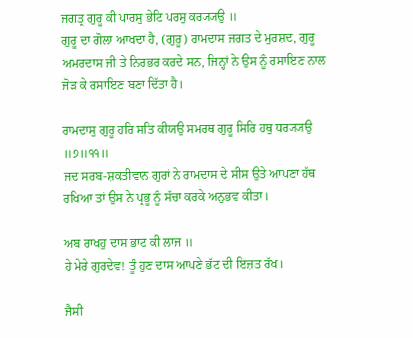ਜਗਤ੍ਰ ਗੁਰੂ ਕੀ ਪਾਰਸੁ ਭੇਟਿ ਪਰਸੁ ਕਰ੍ਯ੍ਯਉ ॥
ਗੁਰੂ ਦਾ ਗੋਲਾ ਆਖਦਾ ਹੈ, (ਗੁਰੂ) ਰਾਮਦਾਸ ਜਗਤ ਦੇ ਮੁਰਸ਼ਦ, ਗੁਰੂ ਅਮਰਦਾਸ ਜੀ ਤੇ ਨਿਰਭਰ ਕਰਦੇ ਸਨ, ਜਿਨ੍ਹਾਂ ਨੇ ਉਸ ਨੂੰ ਰਸਾਇਣ ਨਾਲ ਜੋੜ ਕੇ ਰਸਾਇਣ ਬਣਾ ਦਿੱਤਾ ਹੈ।

ਰਾਮਦਾਸੁ ਗੁਰੂ ਹਰਿ ਸਤਿ ਕੀਯਉ ਸਮਰਥ ਗੁਰੂ ਸਿਰਿ ਹਥੁ ਧਰ੍ਯ੍ਯਉ ॥੭॥੧੧॥
ਜਦ ਸਰਬ-ਸ਼ਕਤੀਵਾਨ ਗੁਰਾਂ ਨੇ ਰਾਮਦਾਸ ਦੇ ਸੀਸ ਉਤੇ ਆਪਣਾ ਹੱਥ ਰਖਿਆ ਤਾਂ ਉਸ ਨੇ ਪ੍ਰਭੂ ਨੂੰ ਸੱਚਾ ਕਰਕੇ ਅਨੁਭਵ ਕੀਤਾ।

ਅਬ ਰਾਖਹੁ ਦਾਸ ਭਾਟ ਕੀ ਲਾਜ ॥
ਹੇ ਮੇਰੇ ਗੁਰਦੇਵ! ਤੂੰ ਹੁਣ ਦਾਸ ਆਪਣੇ ਭੱਟ ਦੀ ਇਜ਼ਤ ਰੱਖ।

ਜੈਸੀ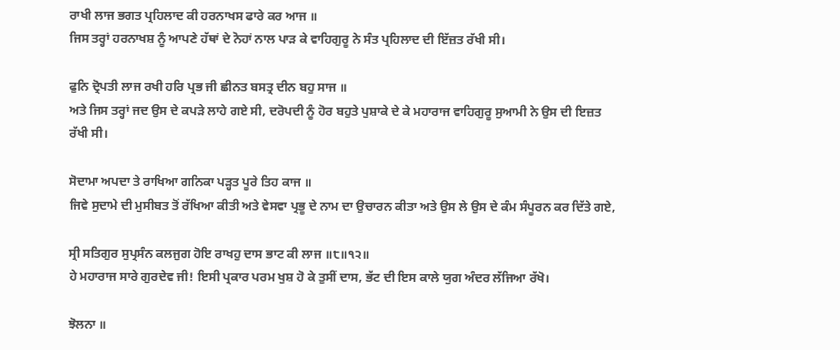ਰਾਖੀ ਲਾਜ ਭਗਤ ਪ੍ਰਹਿਲਾਦ ਕੀ ਹਰਨਾਖਸ ਫਾਰੇ ਕਰ ਆਜ ॥
ਜਿਸ ਤਰ੍ਹਾਂ ਹਰਨਾਖਸ਼ ਨੂੰ ਆਪਣੇ ਹੱਥਾਂ ਦੇ ਨੋਹਾਂ ਨਾਲ ਪਾੜ ਕੇ ਵਾਹਿਗੁਰੂ ਨੇ ਸੰਤ ਪ੍ਰਹਿਲਾਦ ਦੀ ਇੱਜ਼ਤ ਰੱਖੀ ਸੀ।

ਫੁਨਿ ਦ੍ਰੋਪਤੀ ਲਾਜ ਰਖੀ ਹਰਿ ਪ੍ਰਭ ਜੀ ਛੀਨਤ ਬਸਤ੍ਰ ਦੀਨ ਬਹੁ ਸਾਜ ॥
ਅਤੇ ਜਿਸ ਤਰ੍ਹਾਂ ਜਦ ਉਸ ਦੇ ਕਪੜੇ ਲਾਹੇ ਗਏ ਸੀ, ਦਰੋਪਦੀ ਨੂੰ ਹੋਰ ਬਹੁਤੇ ਪੁਸ਼ਾਕੇ ਦੇ ਕੇ ਮਹਾਰਾਜ ਵਾਹਿਗੁਰੂ ਸੁਆਮੀ ਨੇ ਉਸ ਦੀ ਇਜ਼ਤ ਰੱਖੀ ਸੀ।

ਸੋਦਾਮਾ ਅਪਦਾ ਤੇ ਰਾਖਿਆ ਗਨਿਕਾ ਪੜ੍ਹਤ ਪੂਰੇ ਤਿਹ ਕਾਜ ॥
ਜਿਵੇ ਸੁਦਾਮੇ ਦੀ ਮੁਸੀਬਤ ਤੋਂ ਰੱਖਿਆ ਕੀਤੀ ਅਤੇ ਵੇਸਵਾ ਪ੍ਰਭੂ ਦੇ ਨਾਮ ਦਾ ਉਚਾਰਨ ਕੀਤਾ ਅਤੇ ਉਸ ਲੇ ਉਸ ਦੇ ਕੰਮ ਸੰਪੂਰਨ ਕਰ ਦਿੱਤੇ ਗਏ,

ਸ੍ਰੀ ਸਤਿਗੁਰ ਸੁਪ੍ਰਸੰਨ ਕਲਜੁਗ ਹੋਇ ਰਾਖਹੁ ਦਾਸ ਭਾਟ ਕੀ ਲਾਜ ॥੮॥੧੨॥
ਹੇ ਮਹਾਰਾਜ ਸਾਰੇ ਗੁਰਦੇਵ ਜੀ! ਇਸੀ ਪ੍ਰਕਾਰ ਪਰਮ ਖੁਸ਼ ਹੋ ਕੇ ਤੁਸੀਂ ਦਾਸ, ਭੱਟ ਦੀ ਇਸ ਕਾਲੇ ਯੁਗ ਅੰਦਰ ਲੱਜਿਆ ਰੱਖੋ।

ਝੋਲਨਾ ॥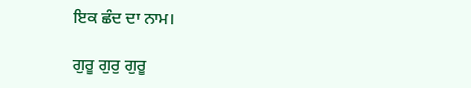ਇਕ ਛੰਦ ਦਾ ਨਾਮ।

ਗੁਰੂ ਗੁਰੁ ਗੁਰੂ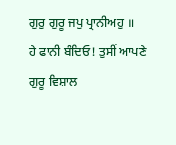ਗੁਰੁ ਗੁਰੂ ਜਪੁ ਪ੍ਰਾਨੀਅਹੁ ॥
ਹੇ ਫਾਨੀ ਬੰਦਿਓ! ਤੁਸੀਂ ਆਪਣੇ ਗੁਰੂ ਵਿਸ਼ਾਲ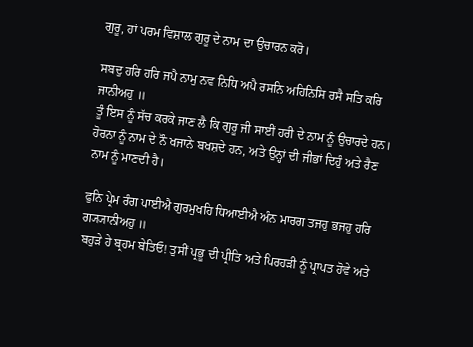ਗੁਰੂ, ਹਾਂ ਪਰਮ ਵਿਸ਼ਾਲ ਗੁਰੂ ਦੇ ਨਾਮ ਦਾ ਉਚਾਰਨ ਕਰੋ।

ਸਬਦੁ ਹਰਿ ਹਰਿ ਜਪੈ ਨਾਮੁ ਨਵ ਨਿਧਿ ਅਪੈ ਰਸਨਿ ਅਹਿਨਿਸਿ ਰਸੈ ਸਤਿ ਕਰਿ ਜਾਨੀਅਹੁ ॥
ਤੂੰ ਇਸ ਨੂੰ ਸੱਚ ਕਰਕੇ ਜਾਣ ਲੈ ਕਿ ਗੁਰੂ ਜੀ ਸਾਈਂ ਹਰੀ ਦੇ ਨਾਮ ਨੂੰ ਉਚਾਰਦੇ ਹਨ। ਹੋਰਨਾ ਨੂੰ ਨਾਮ ਦੇ ਨੌ ਖਜਾਨੇ ਬਖਸ਼ਦੇ ਹਨ, ਅਤੇ ਉਨ੍ਹਾਂ ਦੀ ਜੀਭਾਂ ਦਿਹੁੰ ਅਤੇ ਰੈਣ ਨਾਮ ਨੂੰ ਮਾਣਦੀ ਹੈ।

ਫੁਨਿ ਪ੍ਰੇਮ ਰੰਗ ਪਾਈਐ ਗੁਰਮੁਖਹਿ ਧਿਆਈਐ ਅੰਨ ਮਾਰਗ ਤਜਹੁ ਭਜਹੁ ਹਰਿ ਗ੍ਯ੍ਯਾਨੀਅਹੁ ॥
ਬਹੁੜੇ ਹੇ ਬ੍ਰਹਮ ਬੇਤਿਓ! ਤੁਸੀਂ ਪ੍ਰਭੂ ਦੀ ਪ੍ਰੀਤਿ ਅਤੇ ਪਿਰਹੜੀ ਨੂੰ ਪ੍ਰਾਪਤ ਹੋਵੇ ਅਤੇ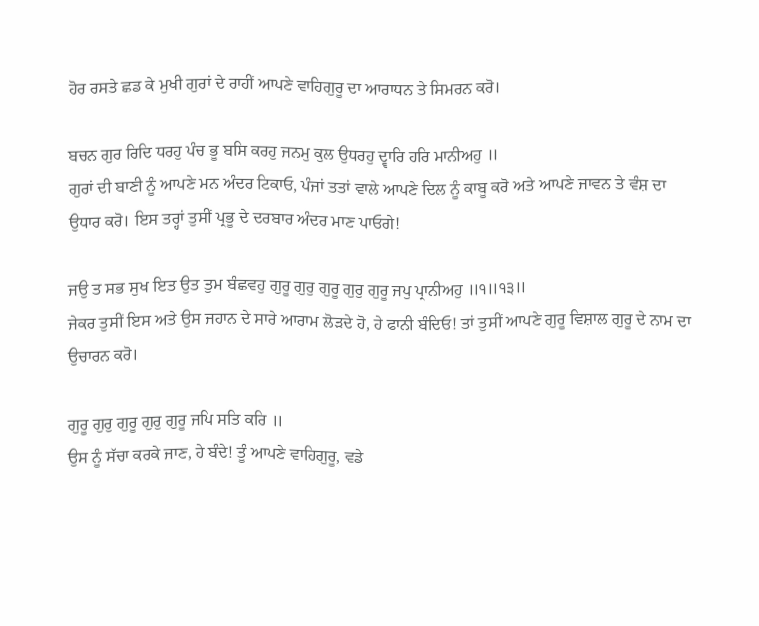ਹੋਰ ਰਸਤੇ ਛਡ ਕੇ ਮੁਖੀ ਗੁਰਾਂ ਦੇ ਰਾਹੀਂ ਆਪਣੇ ਵਾਹਿਗੁਰੂ ਦਾ ਆਰਾਧਨ ਤੇ ਸਿਮਰਨ ਕਰੋ।

ਬਚਨ ਗੁਰ ਰਿਦਿ ਧਰਹੁ ਪੰਚ ਭੂ ਬਸਿ ਕਰਹੁ ਜਨਮੁ ਕੁਲ ਉਧਰਹੁ ਦ੍ਵਾਰਿ ਹਰਿ ਮਾਨੀਅਹੁ ॥
ਗੁਰਾਂ ਦੀ ਬਾਣੀ ਨੂੰ ਆਪਣੇ ਮਨ ਅੰਦਰ ਟਿਕਾਓ, ਪੰਜਾਂ ਤਤਾਂ ਵਾਲੇ ਆਪਣੇ ਦਿਲ ਨੂੰ ਕਾਬੂ ਕਰੋ ਅਤੇ ਆਪਣੇ ਜਾਵਨ ਤੇ ਵੰਸ਼ ਦਾ ਉਧਾਰ ਕਰੋ। ਇਸ ਤਰ੍ਹਾਂ ਤੁਸੀਂ ਪ੍ਰਭੂ ਦੇ ਦਰਬਾਰ ਅੰਦਰ ਮਾਣ ਪਾਓਗੇ!

ਜਉ ਤ ਸਭ ਸੁਖ ਇਤ ਉਤ ਤੁਮ ਬੰਛਵਹੁ ਗੁਰੂ ਗੁਰੁ ਗੁਰੂ ਗੁਰੁ ਗੁਰੂ ਜਪੁ ਪ੍ਰਾਨੀਅਹੁ ॥੧॥੧੩॥
ਜੇਕਰ ਤੁਸੀਂ ਇਸ ਅਤੇ ਉਸ ਜਹਾਨ ਦੇ ਸਾਰੇ ਆਰਾਮ ਲੋੜਦੇ ਹੋ, ਹੇ ਫਾਨੀ ਬੰਦਿਓ! ਤਾਂ ਤੁਸੀਂ ਆਪਣੇ ਗੁਰੂ ਵਿਸ਼ਾਲ ਗੁਰੂ ਦੇ ਨਾਮ ਦਾ ਉਚਾਰਨ ਕਰੋ।

ਗੁਰੂ ਗੁਰੁ ਗੁਰੂ ਗੁਰੁ ਗੁਰੂ ਜਪਿ ਸਤਿ ਕਰਿ ॥
ਉਸ ਨੂੰ ਸੱਚਾ ਕਰਕੇ ਜਾਣ, ਹੇ ਬੰਦੇ! ਤੂੰ ਆਪਣੇ ਵਾਹਿਗੁਰੂ, ਵਡੇ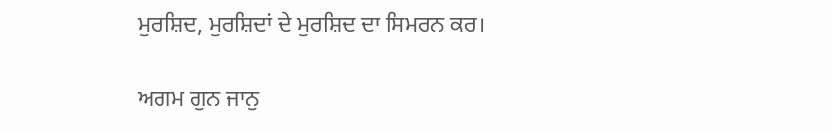ਮੁਰਸ਼ਿਦ, ਮੁਰਸ਼ਿਦਾਂ ਦੇ ਮੁਰਸ਼ਿਦ ਦਾ ਸਿਮਰਨ ਕਰ।

ਅਗਮ ਗੁਨ ਜਾਨੁ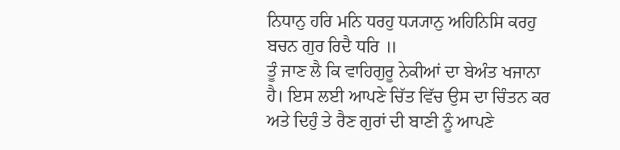ਨਿਧਾਨੁ ਹਰਿ ਮਨਿ ਧਰਹੁ ਧ੍ਯ੍ਯਾਨੁ ਅਹਿਨਿਸਿ ਕਰਹੁ ਬਚਨ ਗੁਰ ਰਿਦੈ ਧਰਿ ॥
ਤੂੰ ਜਾਣ ਲੈ ਕਿ ਵਾਹਿਗੁਰੂ ਨੇਕੀਆਂ ਦਾ ਬੇਅੰਤ ਖਜਾਨਾ ਹੈ। ਇਸ ਲਈ ਆਪਣੇ ਚਿੱਤ ਵਿੱਚ ਉਸ ਦਾ ਚਿੰਤਨ ਕਰ ਅਤੇ ਦਿਹੁੰ ਤੇ ਰੈਣ ਗੁਰਾਂ ਦੀ ਬਾਣੀ ਨੂੰ ਆਪਣੇ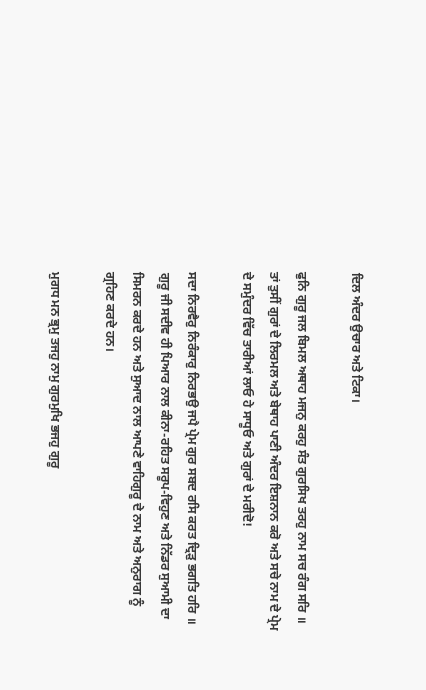ਦਿਲ ਅੰਦਰ ਉਚਾਰ ਅਤੇ ਟਿਕਾ।

ਫੁਨਿ ਗੁਰੂ ਜਲ ਬਿਮਲ ਅਥਾਹ ਮਜਨੁ ਕਰਹੁ ਸੰਤ ਗੁਰਸਿਖ ਤਰਹੁ ਨਾਮ ਸਚ ਰੰਗ ਸਰਿ ॥
ਤਾਂ ਤੁਸੀਂ ਗੁਰਾਂ ਦੇ ਲਿਰਮਲ ਅਤੇ ਬੇਥਾਹ ਪਾਣੀ ਅੰਦਰ ਇਸ਼ਨਾਨ ਕਰੋ ਅਤੇ ਸਚੇ ਨਾਮ ਦੇ ਪ੍ਰੇਮ ਦੇ ਸਮੁੰਦਰ ਵਿੱਚ ਤਾਰੀਆਂ ਲਾਓ ਹੇ ਸਾਧੂਓ ਅਤੇ ਗੁਰਾਂ ਦੇ ਮਰੀਦੋ!

ਸਦਾ ਨਿਰਵੈਰੁ ਨਿਰੰਕਾਰੁ ਨਿਰਭਉ ਜਪੈ ਪ੍ਰੇਮ ਗੁਰ ਸਬਦ ਰਸਿ ਕਰਤ ਦ੍ਰਿੜੁ ਭਗਤਿ ਹਰਿ ॥
ਗੁਰੂ ਜੀ ਸਦੀਵ ਹੀ ਪਿਆਰ ਨਾਲ ਕੀਨਾ-ਰਹਿਤ ਸਰੂਪ-ਵਿਹੁਣ ਅਤੇ ਨਿੱਡਰ ਸੁਆਮੀ ਦਾ ਸਿਮਰਨ ਕਰਦੇ ਹਨ ਅਤੇ ਸੁਆਦ ਨਾਲ ਆਪਣੇ ਵਾਹਿਗੁਰੂ ਦੇ ਨਾਮ ਅਤੇ ਅਨੁਰਾਗ ਨੂੰ ਗ੍ਰਹਿਣ ਕਰਦੇ ਹਨ।

ਮੁਗਧ ਮਨ ਭ੍ਰਮੁ ਤਜਹੁ ਨਾਮੁ ਗੁਰਮੁਖਿ ਭਜਹੁ ਗੁਰੂ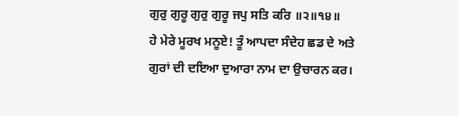ਗੁਰੁ ਗੁਰੂ ਗੁਰੁ ਗੁਰੂ ਜਪੁ ਸਤਿ ਕਰਿ ॥੨॥੧੪॥
ਹੇ ਮੇਰੇ ਮੂਰਖ ਮਨੂਏ! ਤੂੰ ਆਪਦਾ ਸੰਦੇਹ ਛਡ ਦੇ ਅਤੇ ਗੁਰਾਂ ਦੀ ਦਇਆ ਦੁਆਰਾ ਨਾਮ ਦਾ ਉਚਾਰਨ ਕਰ।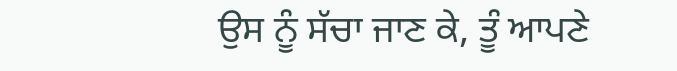ਉਸ ਨੂੰ ਸੱਚਾ ਜਾਣ ਕੇ, ਤੂੰ ਆਪਣੇ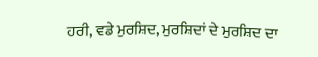ਹਰੀ, ਵਡੇ ਮੁਰਸ਼ਿਦ, ਮੁਰਸ਼ਿਦਾਂ ਦੇ ਮੁਰਸ਼ਿਦ ਦਾ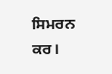ਸਿਮਰਨ ਕਰ।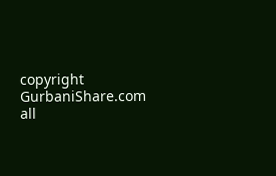copyright GurbaniShare.com all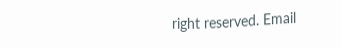right reserved. Email